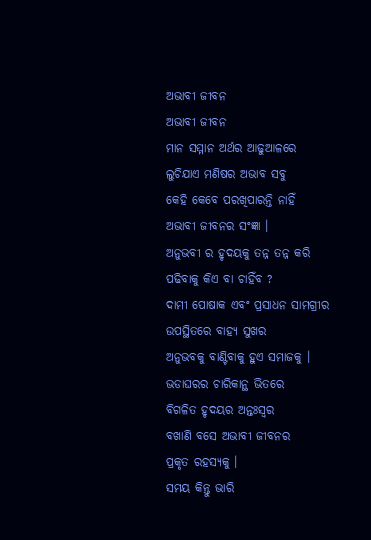ଅଭାବୀ ଜୀବନ
ଅଭାବୀ ଜୀବନ
ମାନ ସମ୍ମାନ ଅର୍ଥର ଆଢୁଆଳରେ
ଲୁଚିଯାଏ ମଣିଷର ଅଭାବ ସବୁ
କେହି କେବେ ପରଖିପାରନ୍ତି ନାହିଁ
ଅଭାବୀ ଜୀବନର ସଂଜ୍ଞା ।
ଅନୁଭବୀ ର ହୃଦୟକୁ ତନ୍ନ ତନ୍ନ କରି
ପଢିବାକୁ କିଏ ବା ଚାହିଁବ ?
ଦାମୀ ପୋଷାକ ଏବଂ ପ୍ରସାଧନ ସାମଗ୍ରୀର
ଉପସ୍ଥିତରେ ବାହ୍ୟ ସୁଖର
ଅନୁଭବକୁ ବାଣ୍ଟିବାକୁ ହୁଏ ସମାଜକୁ ।
ଭଡାଘରର ଚାରିକାନ୍ଥ ଭିତରେ
ବିଗଳିତ ହୃଦୟର ଅନ୍ତଃସ୍ବର
ବଖାଣି ବସେ ଅଭାବୀ ଜୀବନର
ପ୍ରକୃତ ରହସ୍ୟକୁ ।
ସମୟ କିନ୍ତୁ ଭାରି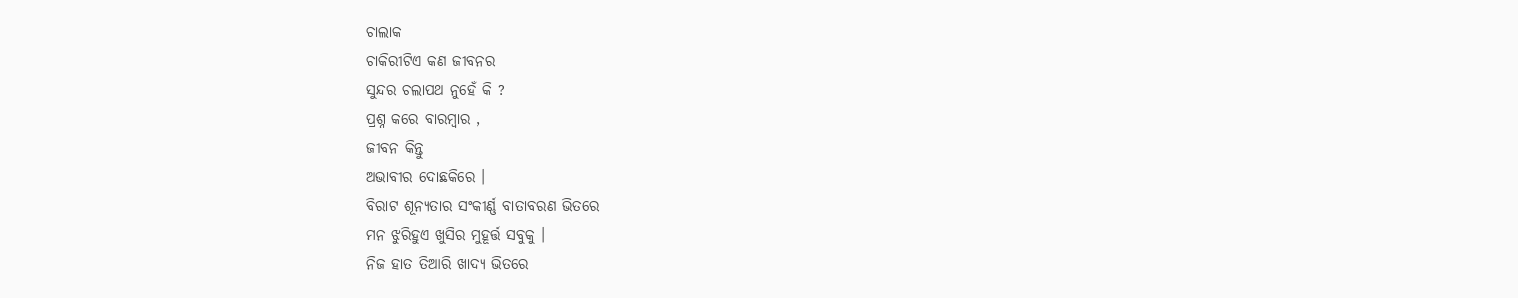ଚାଲାକ
ଚାକିରୀଟିଏ କଣ ଜୀବନର
ସୁନ୍ଦର ଚଲାପଥ ନୁହେଁ କି ?
ପ୍ରଶ୍ନ କରେ ବାରମ୍ବାର ,
ଜୀବନ କିନ୍ତୁ
ଅଭାବୀର ଦୋଛକିରେ ।
ବିରାଟ ଶୂନ୍ୟତାର ସଂକୀର୍ଣ୍ଣ ବାତାବରଣ ଭିତରେ
ମନ ଝୁରିହୁଏ ଖୁସିର ମୁହୂର୍ତ୍ତ ସବୁକୁ ।
ନିଜ ହାତ ତିଆରି ଖାଦ୍ୟ ଭିତରେ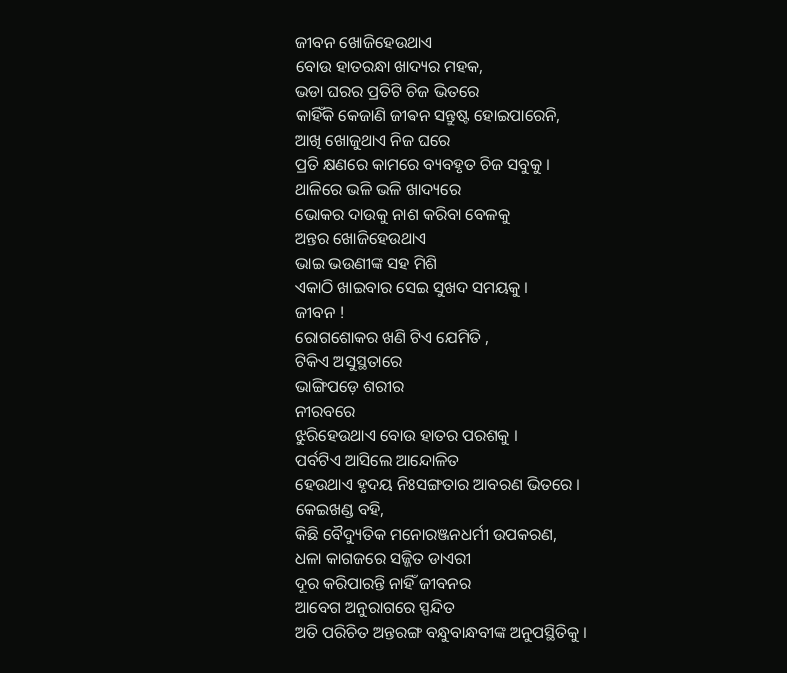ଜୀବନ ଖୋଜିହେଉଥାଏ
ବୋଉ ହାତରନ୍ଧା ଖାଦ୍ୟର ମହକ,
ଭଡା ଘରର ପ୍ରତିଟି ଚିଜ ଭିତରେ
କାହିଁକି କେଜାଣି ଜୀଵନ ସନ୍ତୁଷ୍ଟ ହୋଇପାରେନି,
ଆଖି ଖୋଜୁଥାଏ ନିଜ ଘରେ
ପ୍ରତି କ୍ଷଣରେ କାମରେ ବ୍ୟବହୃତ ଚିଜ ସବୁକୁ ।
ଥାଳିରେ ଭଳି ଭଳି ଖାଦ୍ୟରେ
ଭୋକର ଦାଉକୁ ନାଶ କରିବା ବେଳକୁ
ଅନ୍ତର ଖୋଜିହେଉଥାଏ
ଭାଇ ଭଉଣୀଙ୍କ ସହ ମିଶି
ଏକାଠି ଖାଇବାର ସେଇ ସୁଖଦ ସମୟକୁ ।
ଜୀବନ !
ରୋଗଶୋକର ଖଣି ଟିଏ ଯେମିତି ,
ଟିକିଏ ଅସୁସ୍ଥତାରେ
ଭାଙ୍ଗିପଡ଼େ ଶରୀର
ନୀରବରେ
ଝୁରିହେଉଥାଏ ବୋଉ ହାତର ପରଶକୁ ।
ପର୍ବଟିଏ ଆସିଲେ ଆନ୍ଦୋଳିତ
ହେଉଥାଏ ହୃଦୟ ନିଃସଙ୍ଗତାର ଆବରଣ ଭିତରେ ।
କେଇଖଣ୍ଡ ବହି,
କିଛି ବୈଦ୍ୟୁତିକ ମନୋରଞ୍ଜନଧର୍ମୀ ଉପକରଣ,
ଧଳା କାଗଜରେ ସଜ୍ଜିତ ଡାଏରୀ
ଦୂର କରିପାରନ୍ତି ନାହିଁ ଜୀବନର
ଆବେଗ ଅନୁରାଗରେ ସ୍ପନ୍ଦିତ
ଅତି ପରିଚିତ ଅନ୍ତରଙ୍ଗ ବନ୍ଧୁବାନ୍ଧବୀଙ୍କ ଅନୁପସ୍ଥିତିକୁ ।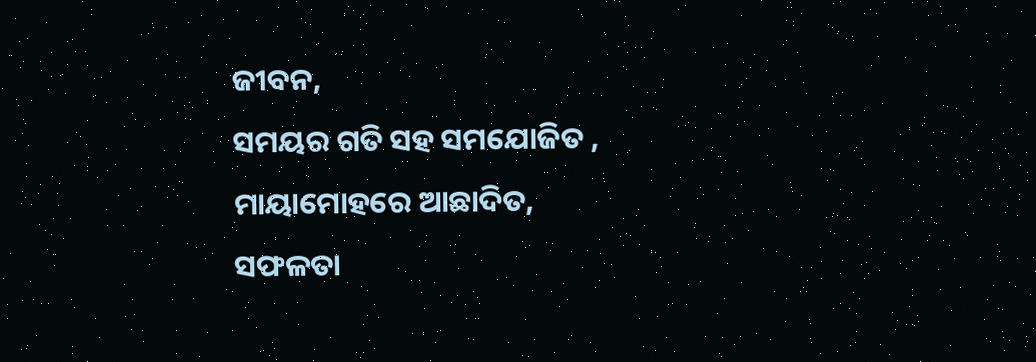ଜୀବନ,
ସମୟର ଗତି ସହ ସମଯୋଜିତ ,
ମାୟାମୋହରେ ଆଛାଦିତ,
ସଫଳତା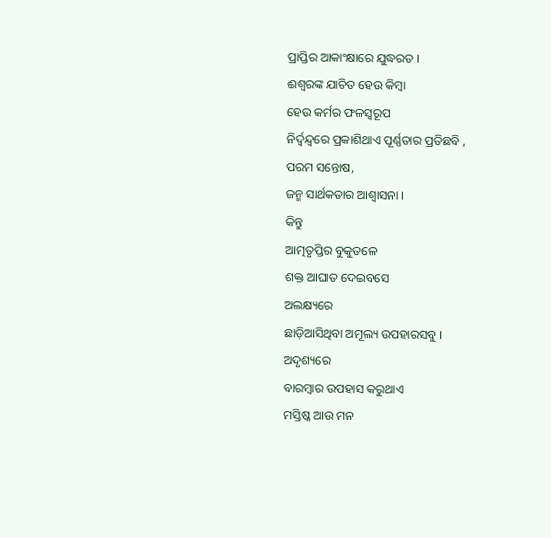ପ୍ରାପ୍ତିର ଆକାଂକ୍ଷାରେ ଯୁଦ୍ଧରତ ।
ଈଶ୍ୱରଙ୍କ ଯାଚିତ ହେଉ କିମ୍ବା
ହେଉ କର୍ମର ଫଳସ୍ୱରୂପ
ନିର୍ଦ୍ବନ୍ଦ୍ୱରେ ପ୍ରକାଶିଥାଏ ପୂର୍ଣ୍ଣତାର ପ୍ରତିଛବି ,
ପରମ ସନ୍ତୋଷ,
ଜନ୍ମ ସାର୍ଥକତାର ଆଶ୍ୱାସନା ।
କିନ୍ତୁ
ଆତ୍ମତୃପ୍ତିର ବୁକୁତଳେ
ଶକ୍ତ ଆଘାତ ଦେଇବସେ
ଅଲକ୍ଷ୍ୟରେ
ଛାଡ଼ିଆସିଥିବା ଅମୂଲ୍ୟ ଉପହାରସବୁ ।
ଅଦୃଶ୍ୟରେ
ବାରମ୍ବାର ଉପହାସ କରୁଥାଏ
ମସ୍ତିଷ୍କ ଆଉ ମନ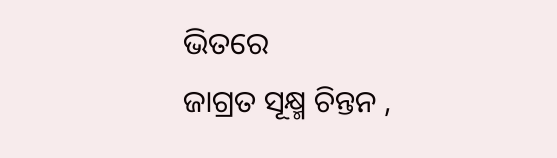ଭିତରେ
ଜାଗ୍ରତ ସୂକ୍ଷ୍ମ ଚିନ୍ତନ ,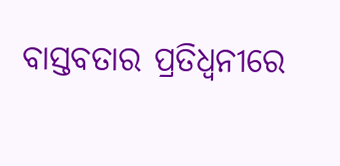ବାସ୍ତବତାର ପ୍ରତିଧ୍ୱନୀରେ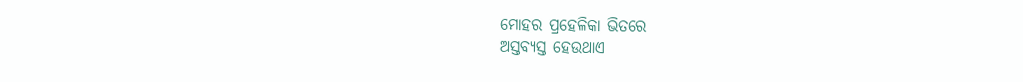ମୋହର ପ୍ରହେଳିକା ଭିତରେ
ଅସ୍ତବ୍ୟସ୍ତ ହେଉଥାଏ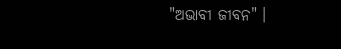"ଅଭାବୀ ଜୀବନ" ।